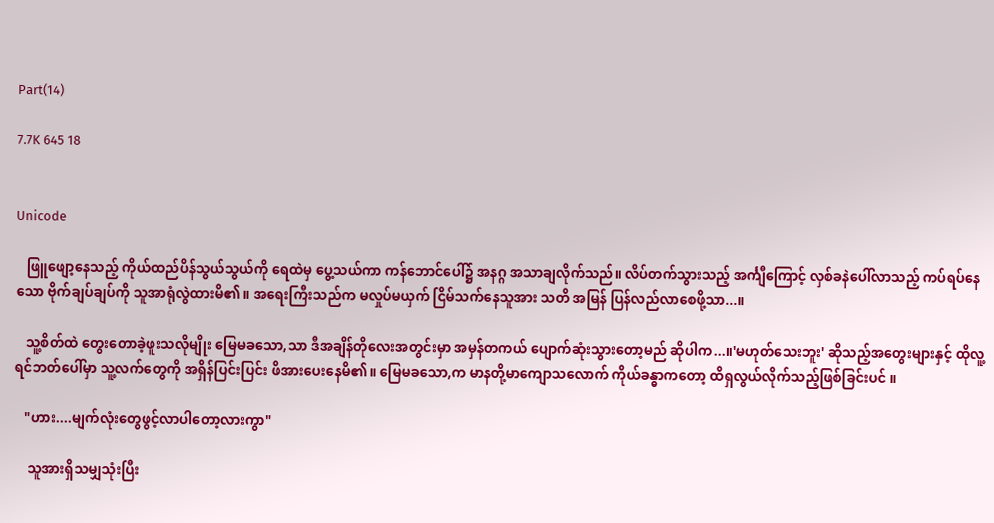Part(14)

7.7K 645 18


Unicode

   ဖြူဖျော့နေသည့် ကိုယ်ထည်ပိန်သွယ်သွယ်ကို ရေထဲမှ ပွေ့သယ်ကာ ကန်ဘောင်ပေါ်၌ အနဂ္ဂ အသာချလိုက်သည်။ လိပ်တက်သွားသည့် အင်္ကျီကြောင့် လှစ်ခနဲပေါ်လာသည့် ကပ်ရပ်နေသော ဗိုက်ချပ်ချပ်ကို သူအာရုံလွဲထားမိ၏။ အရေးကြီးသည်က မလှုပ်မယှက် ငြိမ်သက်နေသူအား သတိ အမြန် ပြန်လည်လာစေဖို့သာ...။

   သူ့စိတ်ထဲ တွေးတောခဲ့ဖူးသလိုမျိုး မြေမခသော,သာ ဒီအချိန်တိုလေးအတွင်းမှာ အမှန်တကယ် ပျောက်ဆုံးသွားတော့မည် ဆိုပါက...။'မဟုတ်သေးဘူး' ဆိုသည့်အတွေးများနှင့် ထိုလူ့ ရင်ဘတ်ပေါ်မှာ သူ့လက်တွေကို အရှိန်ပြင်းပြင်း ဖိအားပေးနေမိ၏။ မြေမခသော,က မာနတို့မာကျောသလောက် ကိုယ်ခန္ဓာကတော့ ထိရှလွယ်လိုက်သည့်ဖြစ်ခြင်းပင် ။

   "ဟား....မျက်လုံးတွေဖွင့်လာပါတော့လားကွာ"

    သူအားရှိသမျှသုံးပြီး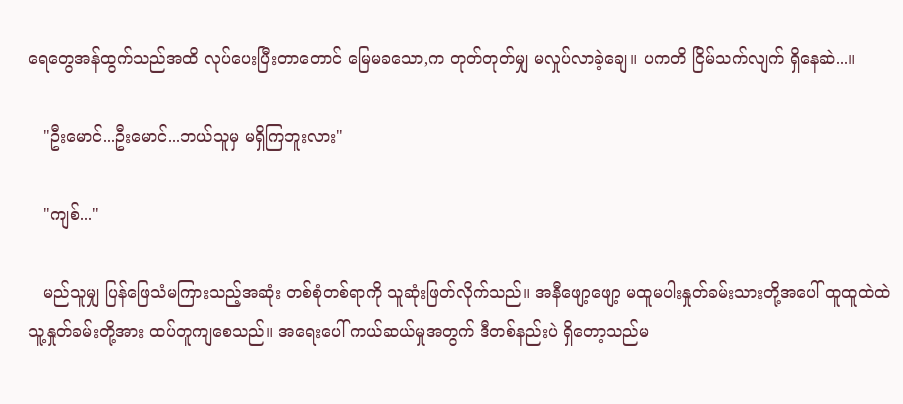ရေတွေအန်ထွက်သည်အထိ လုပ်ပေးပြီးတာတောင် မြေမခသော,က တုတ်တုတ်မျှ မလှုပ်လာခဲ့ချေ။ ပကတိ ငြိမ်သက်လျက် ရှိနေဆဲ...။

   "ဦးမောင်...ဦးမောင်...ဘယ်သူမှ မရှိကြဘူးလား"

   "ကျစ်..."

   မည်သူမျှ ပြန်ဖြေသံမကြားသည့်အဆုံး တစ်စုံတစ်ရာကို သူဆုံးဖြတ်လိုက်သည်။ အနီဖျော့ဖျော့ မထူမပါးနှုတ်ခမ်းသားတို့အပေါ် ထူထူထဲထဲ သူ့နှုတ်ခမ်းတို့အား ထပ်တူကျစေသည်။ အရေးပေါ် ကယ်ဆယ်မှုအတွက် ဒီတစ်နည်းပဲ ရှိတော့သည်မ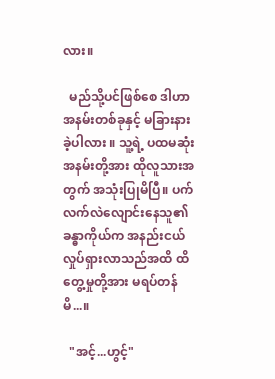လား။

  မည်သို့ပင်ဖြစ်စေ ဒါဟာ အနမ်းတစ်ခုနှင့် မခြားနားခဲ့ပါလား ။ သူ့ရဲ့ ပထမဆုံးအနမ်းတို့အား ထိုလူသားအတွက် အသုံးပြုမိပြီ။ ပက်လက်လဲလျောင်းနေသူ၏ ခန္ဓာကိုယ်က အနည်းငယ်လှုပ်ရှားလာသည်အထိ ထိတွေ့မှုတို့အား မရပ်တန်မိ...။

  "အင့်...ဟွင့်"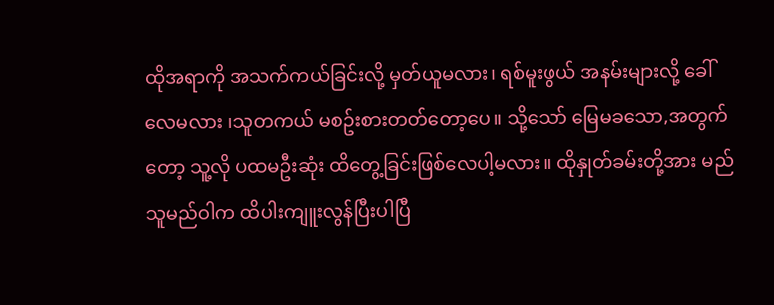ထိုအရာကို အသက်ကယ်ခြင်းလို့ မှတ်ယူမလား၊ ရစ်မူးဖွယ် အနမ်းများလို့ ခေါ်လေမလား ၊သူတကယ် မစဥ်းစားတတ်တော့ပေ။ သို့သော် မြေမခသော,အတွက်တော့ သူ့လို ပထမဦးဆုံး ထိတွေ့ခြင်းဖြစ်လေပါ့မလား။ ထိုနှုတ်ခမ်းတို့အား မည်သူမည်ဝါက ထိပါးကျူးလွန်ပြီးပါပြီ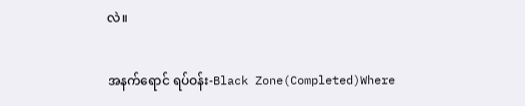လဲ။

အနက်ရောင် ရပ်ဝန်း-Black Zone(Completed)Where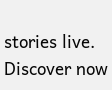stories live. Discover now